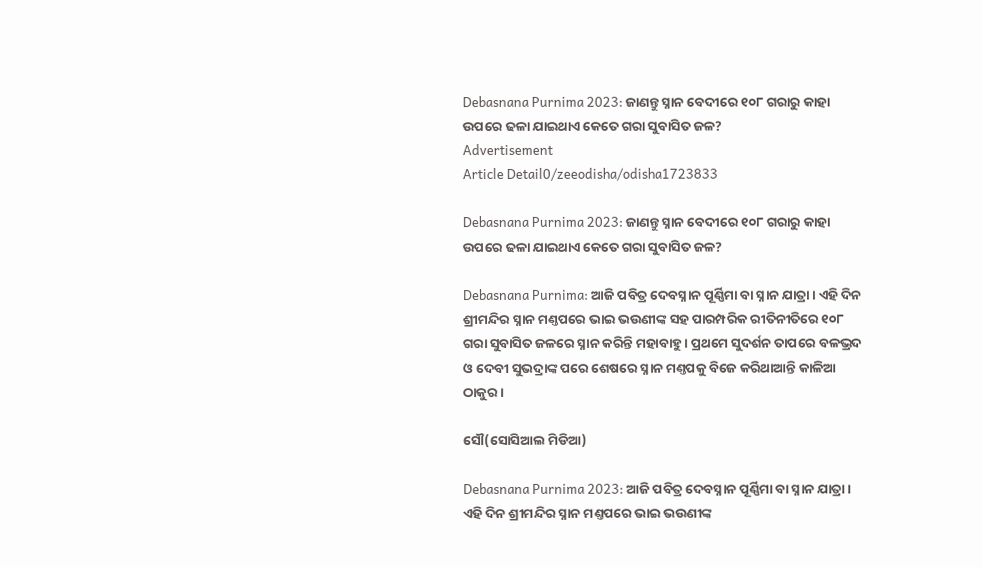Debasnana Purnima 2023: ଜାଣନ୍ତୁ ସ୍ନାନ ବେଦୀରେ ୧୦୮ ଗରାରୁ କାହା ଉପରେ ଢଳା ଯାଇଥାଏ କେତେ ଗରା ସୁବାସିତ ଜଳ?
Advertisement
Article Detail0/zeeodisha/odisha1723833

Debasnana Purnima 2023: ଜାଣନ୍ତୁ ସ୍ନାନ ବେଦୀରେ ୧୦୮ ଗରାରୁ କାହା ଉପରେ ଢଳା ଯାଇଥାଏ କେତେ ଗରା ସୁବାସିତ ଜଳ?

Debasnana Purnima: ଆଜି ପବିତ୍ର ଦେବସ୍ନାନ ପୂର୍ଣ୍ଣିମା ବା ସ୍ନାନ ଯାତ୍ରା । ଏହି ଦିନ ଶ୍ରୀମନ୍ଦିର ସ୍ନାନ ମଣ୍ତପରେ ଭାଇ ଭଉଣୀଙ୍କ ସହ ପାରମ୍ପରିକ ରୀତିନୀତିରେ ୧୦୮ ଗରା ସୁବାସିତ ଜଳରେ ସ୍ନାନ କରିନ୍ତି ମହାବାହୁ । ପ୍ରଥମେ ସୁଦର୍ଶନ ତାପରେ ବଳଭ୍ରଦ ଓ ଦେବୀ ସୁଭଦ୍ରାଙ୍କ ପରେ ଶେଷରେ ସ୍ନାନ ମଣ୍ତପକୁ ବିଜେ କରିଥାଆନ୍ତି କାଳିଆ ଠାକୁର ।

ସୌ(ସୋସିଆଲ ମିଡିଆ)

Debasnana Purnima 2023: ଆଜି ପବିତ୍ର ଦେବସ୍ନାନ ପୂର୍ଣ୍ଣିମା ବା ସ୍ନାନ ଯାତ୍ରା । ଏହି ଦିନ ଶ୍ରୀମନ୍ଦିର ସ୍ନାନ ମଣ୍ତପରେ ଭାଇ ଭଉଣୀଙ୍କ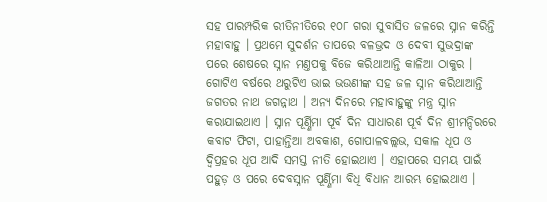ସହ ପାରମ୍ପରିକ ରୀତିନୀତିରେ ୧୦୮ ଗରା ସୁବାସିତ ଜଳରେ ସ୍ନାନ କରିନ୍ତି ମହାବାହୁ । ପ୍ରଥମେ ସୁଦର୍ଶନ ତାପରେ ବଳଭ୍ରଦ ଓ ଦେବୀ ସୁଭଦ୍ରାଙ୍କ ପରେ ଶେଷରେ ସ୍ନାନ ମଣ୍ତପକୁ ବିଜେ କରିଥାଆନ୍ତି କାଳିଆ ଠାକୁର । ଗୋଟିଏ ବର୍ଷରେ ଥରୁଟିଏ ଭାଇ ଭଉଣୀଙ୍କ ସହ ଜଳ ସ୍ନାନ କରିଥାଆନ୍ତି ଜଗତର ନାଥ ଜଗନ୍ନାଥ । ଅନ୍ୟ ଦିନରେ ମହାବାହୁଙ୍କୁ ମନ୍ତ୍ର ସ୍ନାନ କରାଯାଇଥାଏ । ସ୍ନାନ ପୂର୍ଣ୍ଣିମା ପୂର୍ବ ଦିନ ସାଧାରଣ ପୂର୍ବ ଦିନ ଶ୍ରୀମନ୍ଦିରରେ କବାଟ ଫିଟା, ପାହାନ୍ତିଆ ଅବକାଶ, ଗୋପାଳବଲ୍ଲଭ, ସକାଳ ଧୂପ ଓ ଦ୍ବିପ୍ରହର ଧୂପ ଆଦି ସମସ୍ତ ନୀତି ହୋଇଥାଏ । ଏହାପରେ ସମୟ ପାଇଁ ପହୁଡ଼ ଓ ପରେ ଦେବସ୍ନାନ ପୂର୍ଣ୍ଣିମା ବିଧି ବିଧାନ ଆରମ୍ଭ ହୋଇଥାଏ ।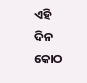ଏହି ଦିନ କୋଠ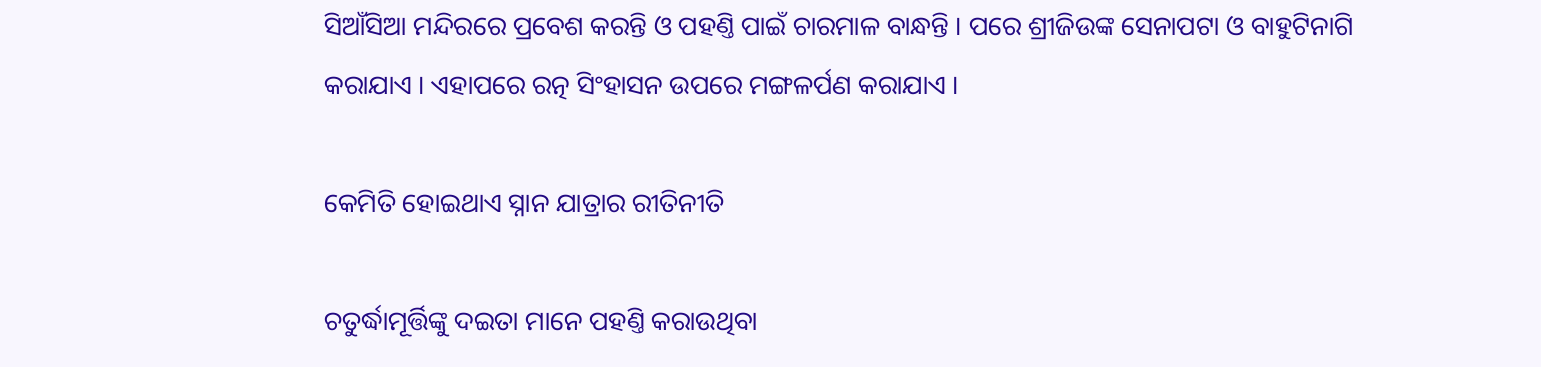ସିଆଁସିଆ ମନ୍ଦିରରେ ପ୍ରବେଶ କରନ୍ତି ଓ ପହଣ୍ତି ପାଇଁ ଚାରମାଳ ବାନ୍ଧନ୍ତି । ପରେ ଶ୍ରୀଜିଉଙ୍କ ସେନାପଟା ଓ ବାହୁଟିନାଗି କରାଯାଏ । ଏହାପରେ ରତ୍ନ ସିଂହାସନ ଉପରେ ମଙ୍ଗଳର୍ପଣ କରାଯାଏ ।

କେମିତି ହୋଇଥାଏ ସ୍ନାନ ଯାତ୍ରାର ରୀତିନୀତି

ଚତୁର୍ଦ୍ଧାମୂର୍ତ୍ତିଙ୍କୁ ଦଇତା ମାନେ ପହଣ୍ତି କରାଉଥିବା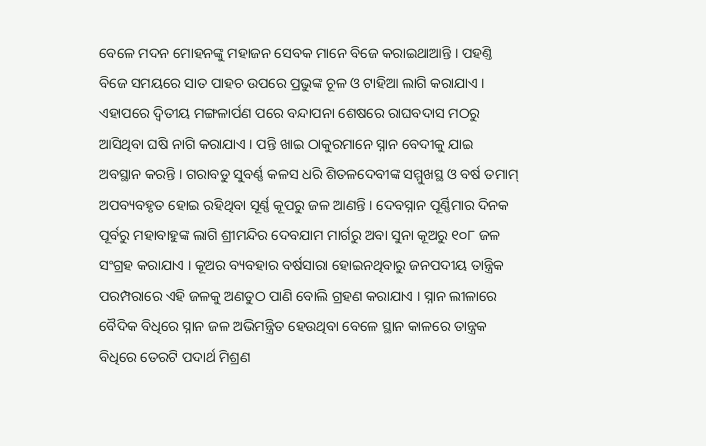ବେଳେ ମଦନ ମୋହନଙ୍କୁ ମହାଜନ ସେବକ ମାନେ ବିଜେ କରାଇଥାଆନ୍ତି । ପହଣ୍ତି ବିଜେ ସମୟରେ ସାତ ପାହଚ ଉପରେ ପ୍ରଭୁଙ୍କ ଚୂଳ ଓ ଟାହିଆ ଲାଗି କରାଯାଏ । ଏହାପରେ ଦ୍ବିତୀୟ ମଙ୍ଗଳାର୍ପଣ ପରେ ବନ୍ଦାପନା ଶେଷରେ ରାଘବଦାସ ମଠରୁ ଆସିଥିବା ଘଷି ନାଗି କରାଯାଏ । ପନ୍ତି ଖାଇ ଠାକୁରମାନେ ସ୍ନାନ ବେଦୀକୁ ଯାଇ ଅବସ୍ଥାନ କରନ୍ତି । ଗରାବଡୁ ସୁବର୍ଣ୍ଣ କଳସ ଧରି ଶିତଳଦେବୀଙ୍କ ସମ୍ମୁଖସ୍ଥ ଓ ବର୍ଷ ତମାମ୍ ଅପବ୍ୟବହୃତ ହୋଇ ରହିଥିବା ସୂର୍ଣ୍ଣ କୂପରୁ ଜଳ ଆଣନ୍ତି । ଦେବସ୍ନାନ ପୂର୍ଣ୍ଣିମାର ଦିନକ ପୂର୍ବରୁ ମହାବାହୁଙ୍କ ଲାଗି ଶ୍ରୀମନ୍ଦିର ଦେବଯାମ ମାର୍ଗରୁ ଅବା ସୁନା କୂଅରୁ ୧୦୮ ଜଳ ସଂଗ୍ରହ କରାଯାଏ । କୂଅର ବ୍ୟବହାର ବର୍ଷସାରା ହୋଇନଥିବାରୁ ଜନପଦୀୟ ତାନ୍ତ୍ରିକ ପରମ୍ପରାରେ ଏହି ଜଳକୁ ଅଣତୁଠ ପାଣି ବୋଲି ଗ୍ରହଣ କରାଯାଏ । ସ୍ନାନ ଲୀଳାରେ ବୈଦିକ ବିଧିରେ ସ୍ନାନ ଜଳ ଅଭିମନ୍ତ୍ରିତ ହେଉଥିବା ବେଳେ ସ୍ଥାନ କାଳରେ ତାନ୍ତ୍ରକ ବିଧିରେ ତେରଟି ପଦାର୍ଥ ମିଶ୍ରଣ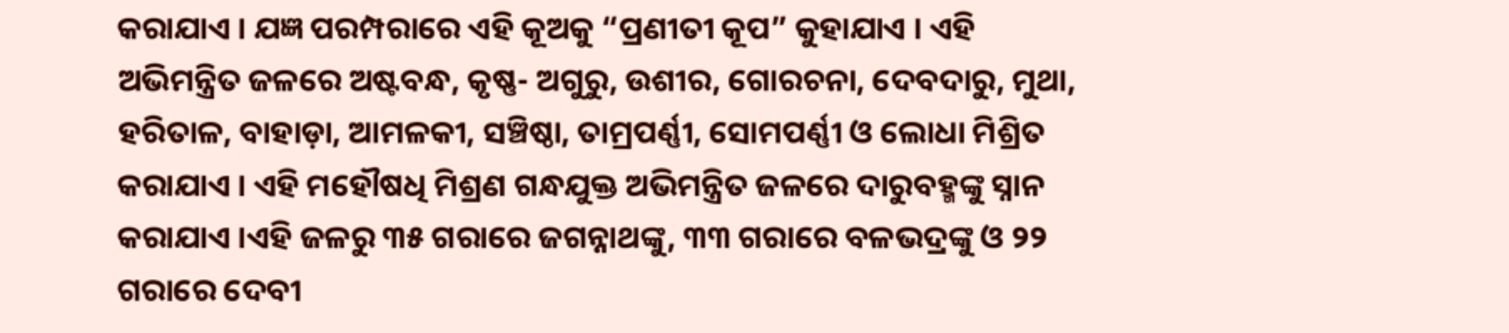କରାଯାଏ । ଯଜ୍ଞ ପରମ୍ପରାରେ ଏହି କୂଅକୁ “ପ୍ରଣୀତୀ କୂପ” କୁହାଯାଏ । ଏହି ଅଭିମନ୍ତ୍ରିତ ଜଳରେ ଅଷ୍ଟବନ୍ଧ, କୃଷ୍ଣ- ଅଗୁରୁ, ଉଶୀର, ଗୋରଚନା, ଦେବଦାରୁ, ମୁଥା, ହରିତାଳ, ବାହାଡ଼ା, ଆମଳକୀ, ସଞ୍ଚିଷ୍ଠା, ତାମ୍ରପର୍ଣ୍ଣୀ, ସୋମପର୍ଣ୍ଣୀ ଓ ଲୋଧା ମିଶ୍ରିତ କରାଯାଏ । ଏହି ମହୌଷଧି ମିଶ୍ରଣ ଗନ୍ଧଯୁକ୍ତ ଅଭିମନ୍ତ୍ରିତ ଜଳରେ ଦାରୁବହ୍ମଙ୍କୁ ସ୍ନାନ କରାଯାଏ ।ଏହି ଜଳରୁ ୩୫ ଗରାରେ ଜଗନ୍ନାଥଙ୍କୁ, ୩୩ ଗରାରେ ବଳଭଦ୍ରଙ୍କୁ ଓ ୨୨ ଗରାରେ ଦେବୀ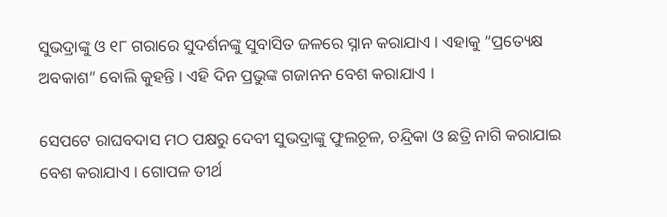ସୁଭଦ୍ରାଙ୍କୁ ଓ ୧୮ ଗରାରେ ସୁଦର୍ଶନଙ୍କୁ ସୁବାସିତ ଜଳରେ ସ୍ନାନ କରାଯାଏ । ଏହାକୁ “ପ୍ରତ୍ୟେକ୍ଷ ଅବକାଶ” ବୋଲି କୁହନ୍ତି । ଏହି ଦିନ ପ୍ରଭୁଙ୍କ ଗଜାନନ ବେଶ କରାଯାଏ ।

ସେପଟେ ରାଘବଦାସ ମଠ ପକ୍ଷରୁ ଦେବୀ ସୁଭଦ୍ରାଙ୍କୁ ଫୁଲଚୂଳ, ଚନ୍ଦ୍ରିକା ଓ ଛତ୍ରି ନାଗି କରାଯାଇ ବେଶ କରାଯାଏ । ଗୋପଳ ତୀର୍ଥ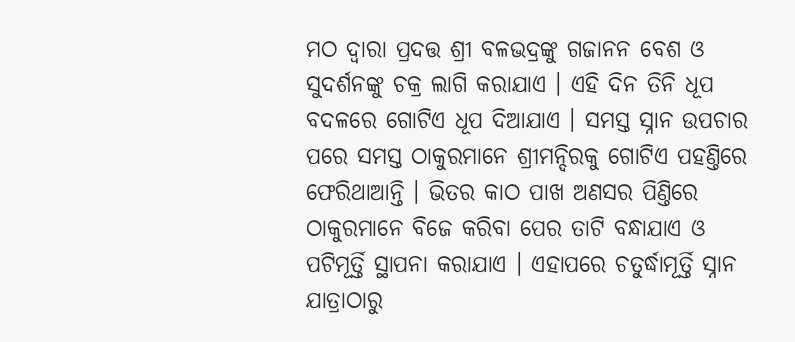ମଠ ଦ୍ବାରା ପ୍ରଦତ୍ତ ଶ୍ରୀ ବଳଭଦ୍ରଙ୍କୁ ଗଜାନନ ବେଶ ଓ ସୁଦର୍ଶନଙ୍କୁ ଚକ୍ର ଲାଗି କରାଯାଏ । ଏହି ଦିନ ତିନି ଧୂପ ବଦଳରେ ଗୋଟିଏ ଧୂପ ଦିଆଯାଏ । ସମସ୍ତ ସ୍ନାନ ଉପଚାର ପରେ ସମସ୍ତ ଠାକୁରମାନେ ଶ୍ରୀମନ୍ଦିରକୁ ଗୋଟିଏ ପହଣ୍ତିରେ ଫେରିଥାଆନ୍ତି । ଭିତର କାଠ ପାଖ ଅଣସର ପିଣ୍ତିରେ ଠାକୁରମାନେ ବିଜେ କରିବା ପେର ତାଟି ବନ୍ଧାଯାଏ ଓ ପଟିମୂର୍ତ୍ତି ସ୍ଥାପନା କରାଯାଏ । ଏହାପରେ ଚତୁର୍ଦ୍ଧାମୂର୍ତ୍ତି ସ୍ନାନ ଯାତ୍ରାଠାରୁ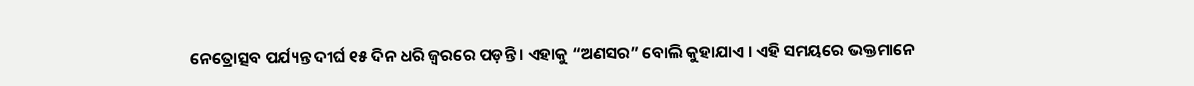ନେତ୍ରୋତ୍ସବ ପର୍ଯ୍ୟନ୍ତ ଦୀର୍ଘ ୧୫ ଦିନ ଧରି ଜ୍ବରରେ ପଡ଼ନ୍ତି । ଏହାକୁ “ଅଣସର” ବୋଲି କୁହାଯାଏ । ଏହି ସମୟରେ ଭକ୍ତମାନେ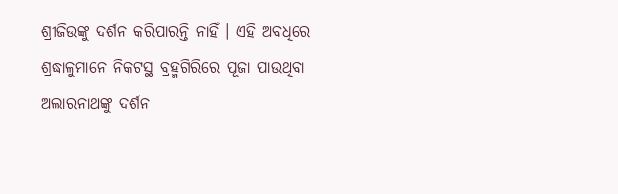ଶ୍ରୀଜିଉଙ୍କୁ ଦର୍ଶନ କରିପାରନ୍ତି ନାହିଁ । ଏହି ଅବଧିରେ ଶ୍ରଦ୍ଧାଳୁମାନେ ନିକଟସ୍ଥ ବ୍ରହ୍ମଗିରିରେ ପୂଜା ପାଉଥିବା ଅଲାରନାଥଙ୍କୁ ଦର୍ଶନ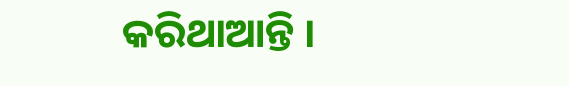କରିଥାଆନ୍ତି ।